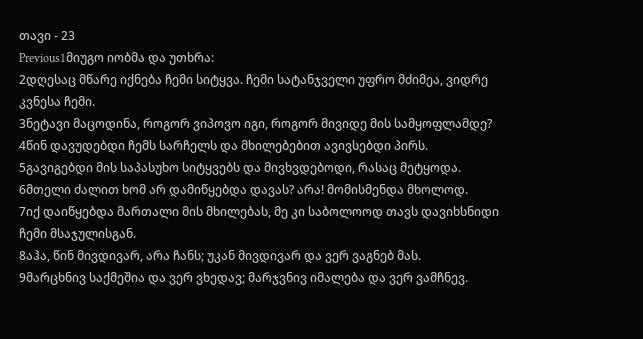თავი - 23
Previous1მიუგო იობმა და უთხრა:
2დღესაც მწარე იქნება ჩემი სიტყვა. ჩემი სატანჯველი უფრო მძიმეა, ვიდრე კვნესა ჩემი.
3ნეტავი მაცოდინა, როგორ ვიპოვო იგი, როგორ მივიდე მის სამყოფლამდე?
4წინ დავუდებდი ჩემს სარჩელს და მხილებებით ავივსებდი პირს.
5გავიგებდი მის საპასუხო სიტყვებს და მივხვდებოდი, რასაც მეტყოდა.
6მთელი ძალით ხომ არ დამიწყებდა დავას? არა! მომისმენდა მხოლოდ.
7იქ დაიწყებდა მართალი მის მხილებას, მე კი საბოლოოდ თავს დავიხსნიდი ჩემი მსაჯულისგან.
8აჰა, წინ მივდივარ, არა ჩანს; უკან მივდივარ და ვერ ვაგნებ მას.
9მარცხნივ საქმეშია და ვერ ვხედავ; მარჯვნივ იმალება და ვერ ვამჩნევ.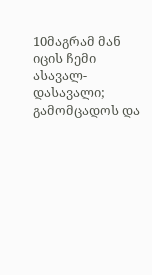10მაგრამ მან იცის ჩემი ასავალ-დასავალი; გამომცადოს და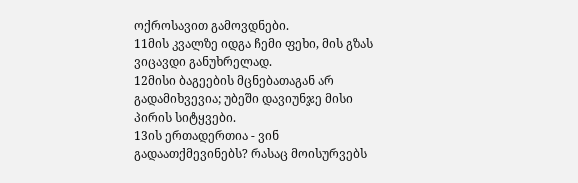ოქროსავით გამოვდნები.
11მის კვალზე იდგა ჩემი ფეხი, მის გზას ვიცავდი განუხრელად.
12მისი ბაგეების მცნებათაგან არ გადამიხვევია; უბეში დავიუნჯე მისი პირის სიტყვები.
13ის ერთადერთია - ვინ გადაათქმევინებს? რასაც მოისურვებს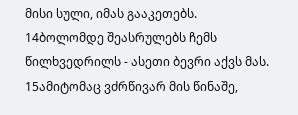მისი სული, იმას გააკეთებს.
14ბოლომდე შეასრულებს ჩემს წილხვედრილს - ასეთი ბევრი აქვს მას.
15ამიტომაც ვძრწივარ მის წინაშე,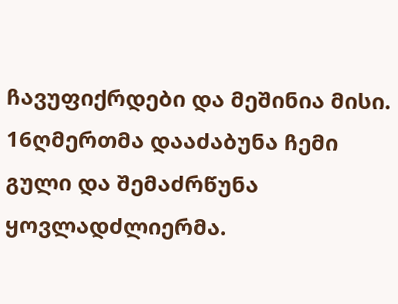ჩავუფიქრდები და მეშინია მისი.
16ღმერთმა დააძაბუნა ჩემი გული და შემაძრწუნა ყოვლადძლიერმა.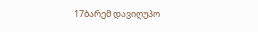17ბარემ დავიღუპო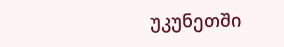უკუნეთში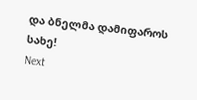და ბნელმა დამიფაროს სახე!
Next